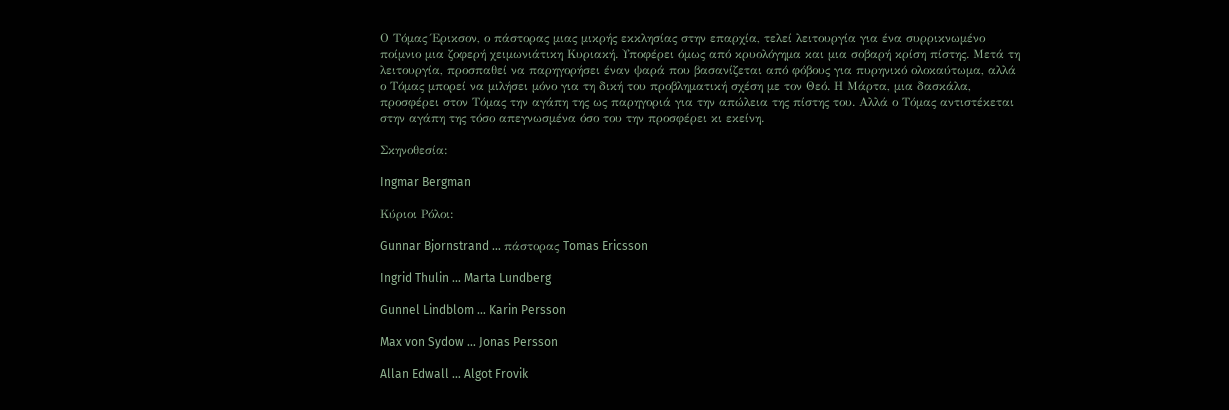Ο Τόμας Έρικσον, ο πάστορας μιας μικρής εκκλησίας στην επαρχία, τελεί λειτουργία για ένα συρρικνωμένο ποίμνιο μια ζοφερή χειμωνιάτικη Κυριακή. Υποφέρει όμως από κρυολόγημα και μια σοβαρή κρίση πίστης. Μετά τη λειτουργία, προσπαθεί να παρηγορήσει έναν ψαρά που βασανίζεται από φόβους για πυρηνικό ολοκαύτωμα, αλλά ο Τόμας μπορεί να μιλήσει μόνο για τη δική του προβληματική σχέση με τον Θεό. Η Μάρτα, μια δασκάλα, προσφέρει στον Τόμας την αγάπη της ως παρηγοριά για την απώλεια της πίστης του. Αλλά ο Τόμας αντιστέκεται στην αγάπη της τόσο απεγνωσμένα όσο του την προσφέρει κι εκείνη.

Σκηνοθεσία:

Ingmar Bergman

Κύριοι Ρόλοι:

Gunnar Bjornstrand … πάστορας Tomas Ericsson

Ingrid Thulin … Marta Lundberg

Gunnel Lindblom … Karin Persson

Max von Sydow … Jonas Persson

Allan Edwall … Algot Frovik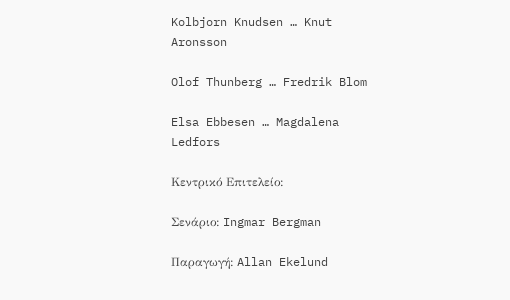Kolbjorn Knudsen … Knut Aronsson

Olof Thunberg … Fredrik Blom

Elsa Ebbesen … Magdalena Ledfors

Κεντρικό Επιτελείο:

Σενάριο: Ingmar Bergman

Παραγωγή: Allan Ekelund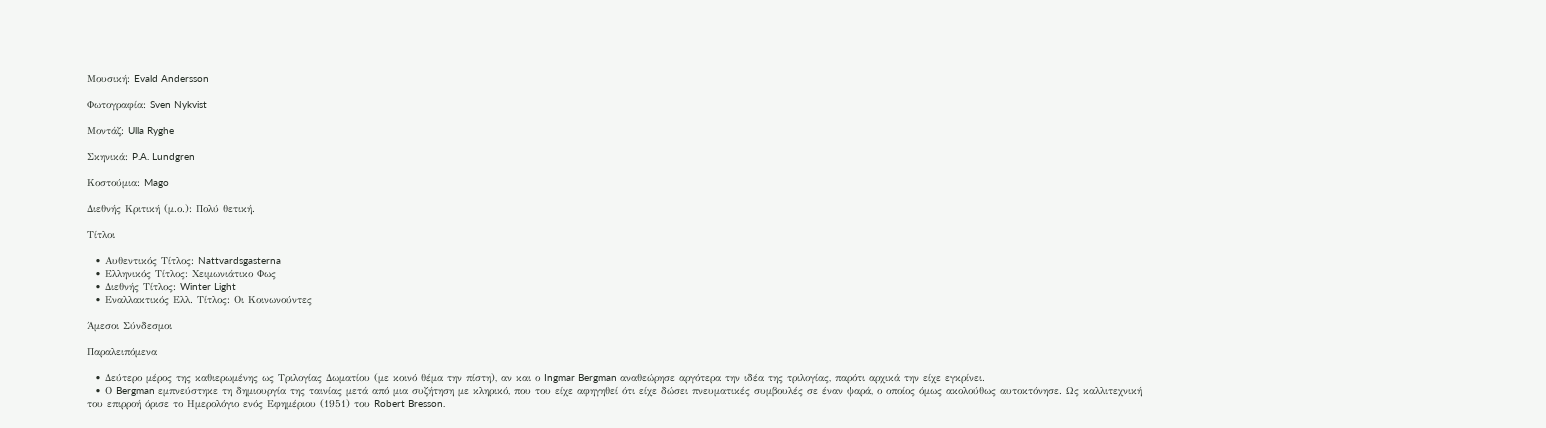Μουσική: Evald Andersson

Φωτογραφία: Sven Nykvist

Μοντάζ: Ulla Ryghe

Σκηνικά: P.A. Lundgren

Κοστούμια: Mago

Διεθνής Κριτική (μ.ο.): Πολύ θετική.

Τίτλοι

  • Αυθεντικός Τίτλος: Nattvardsgasterna
  • Ελληνικός Τίτλος: Χειμωνιάτικο Φως
  • Διεθνής Τίτλος: Winter Light
  • Εναλλακτικός Ελλ. Τίτλος: Οι Κοινωνούντες

Άμεσοι Σύνδεσμοι

Παραλειπόμενα

  • Δεύτερο μέρος της καθιερωμένης ως Τριλογίας Δωματίου (με κοινό θέμα την πίστη), αν και ο Ingmar Bergman αναθεώρησε αργότερα την ιδέα της τριλογίας, παρότι αρχικά την είχε εγκρίνει.
  • Ο Bergman εμπνεύστηκε τη δημιουργία της ταινίας μετά από μια συζήτηση με κληρικό, που του είχε αφηγηθεί ότι είχε δώσει πνευματικές συμβουλές σε έναν ψαρά, ο οποίος όμως ακολούθως αυτοκτόνησε. Ως καλλιτεχνική του επιρροή όρισε το Ημερολόγιο ενός Εφημέριου (1951) του Robert Bresson.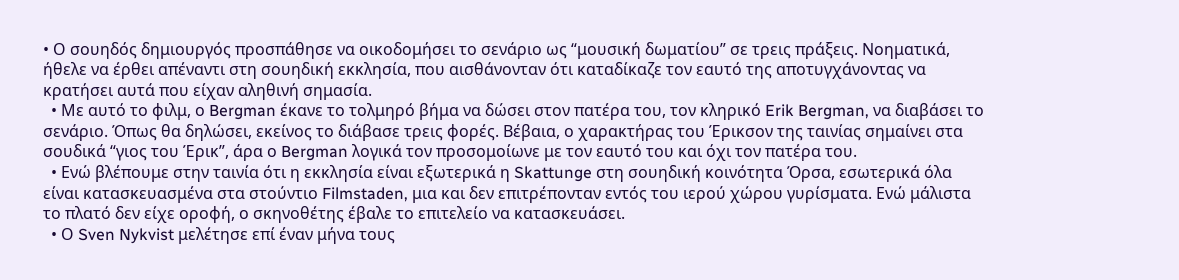• Ο σουηδός δημιουργός προσπάθησε να οικοδομήσει το σενάριο ως “μουσική δωματίου” σε τρεις πράξεις. Νοηματικά, ήθελε να έρθει απέναντι στη σουηδική εκκλησία, που αισθάνονταν ότι καταδίκαζε τον εαυτό της αποτυγχάνοντας να κρατήσει αυτά που είχαν αληθινή σημασία.
  • Με αυτό το φιλμ, ο Bergman έκανε το τολμηρό βήμα να δώσει στον πατέρα του, τον κληρικό Erik Bergman, να διαβάσει το σενάριο. Όπως θα δηλώσει, εκείνος το διάβασε τρεις φορές. Βέβαια, ο χαρακτήρας του Έρικσον της ταινίας σημαίνει στα σουδικά “γιος του Έρικ”, άρα ο Bergman λογικά τον προσομοίωνε με τον εαυτό του και όχι τον πατέρα του.
  • Ενώ βλέπουμε στην ταινία ότι η εκκλησία είναι εξωτερικά η Skattunge στη σουηδική κοινότητα Όρσα, εσωτερικά όλα είναι κατασκευασμένα στα στούντιο Filmstaden, μια και δεν επιτρέπονταν εντός του ιερού χώρου γυρίσματα. Ενώ μάλιστα το πλατό δεν είχε οροφή, ο σκηνοθέτης έβαλε το επιτελείο να κατασκευάσει.
  • Ο Sven Nykvist μελέτησε επί έναν μήνα τους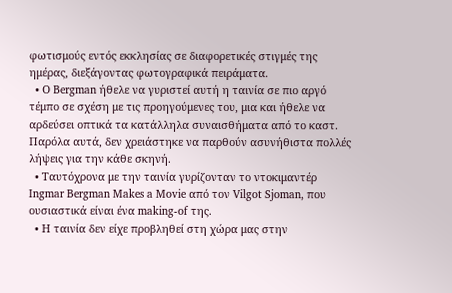φωτισμούς εντός εκκλησίας σε διαφορετικές στιγμές της ημέρας, διεξάγοντας φωτογραφικά πειράματα.
  • Ο Bergman ήθελε να γυριστεί αυτή η ταινία σε πιο αργό τέμπο σε σχέση με τις προηγούμενες του, μια και ήθελε να αρδεύσει οπτικά τα κατάλληλα συναισθήματα από το καστ. Παρόλα αυτά, δεν χρειάστηκε να παρθούν ασυνήθιστα πολλές λήψεις για την κάθε σκηνή.
  • Ταυτόχρονα με την ταινία γυρίζονταν το ντοκιμαντέρ Ingmar Bergman Makes a Movie από τον Vilgot Sjoman, που ουσιαστικά είναι ένα making-of της.
  • Η ταινία δεν είχε προβληθεί στη χώρα μας στην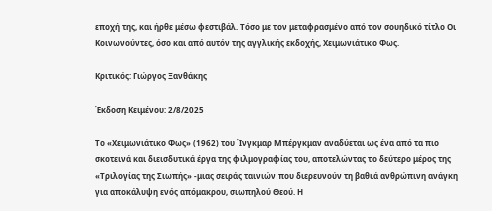εποχή της, και ήρθε μέσω φεστιβάλ. Τόσο με τον μεταφρασμένο από τον σουηδικό τίτλο Οι Κοινωνούντες, όσο και από αυτόν της αγγλικής εκδοχής, Χειμωνιάτικο Φως.

Κριτικός: Γιώργος Ξανθάκης

Έκδοση Κειμένου: 2/8/2025

Το «Χειμωνιάτικο Φως» (1962) του Ίνγκμαρ Μπέργκμαν αναδύεται ως ένα από τα πιο σκοτεινά και διεισδυτικά έργα της φιλμογραφίας του, αποτελώντας το δεύτερο μέρος της «Τριλογίας της Σιωπής» -μιας σειράς ταινιών που διερευνούν τη βαθιά ανθρώπινη ανάγκη για αποκάλυψη ενός απόμακρου, σιωπηλού Θεού. Η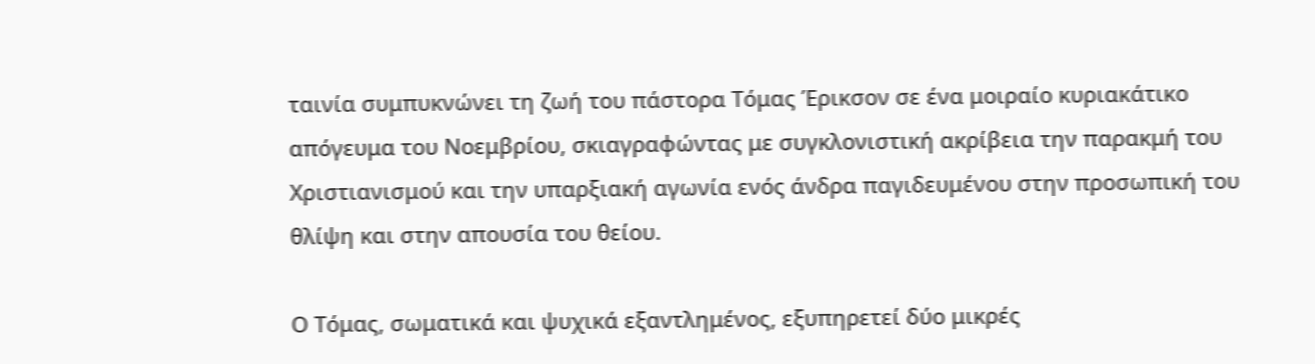ταινία συμπυκνώνει τη ζωή του πάστορα Τόμας Έρικσον σε ένα μοιραίο κυριακάτικο απόγευμα του Νοεμβρίου, σκιαγραφώντας με συγκλονιστική ακρίβεια την παρακμή του Χριστιανισμού και την υπαρξιακή αγωνία ενός άνδρα παγιδευμένου στην προσωπική του θλίψη και στην απουσία του θείου.

Ο Τόμας, σωματικά και ψυχικά εξαντλημένος, εξυπηρετεί δύο μικρές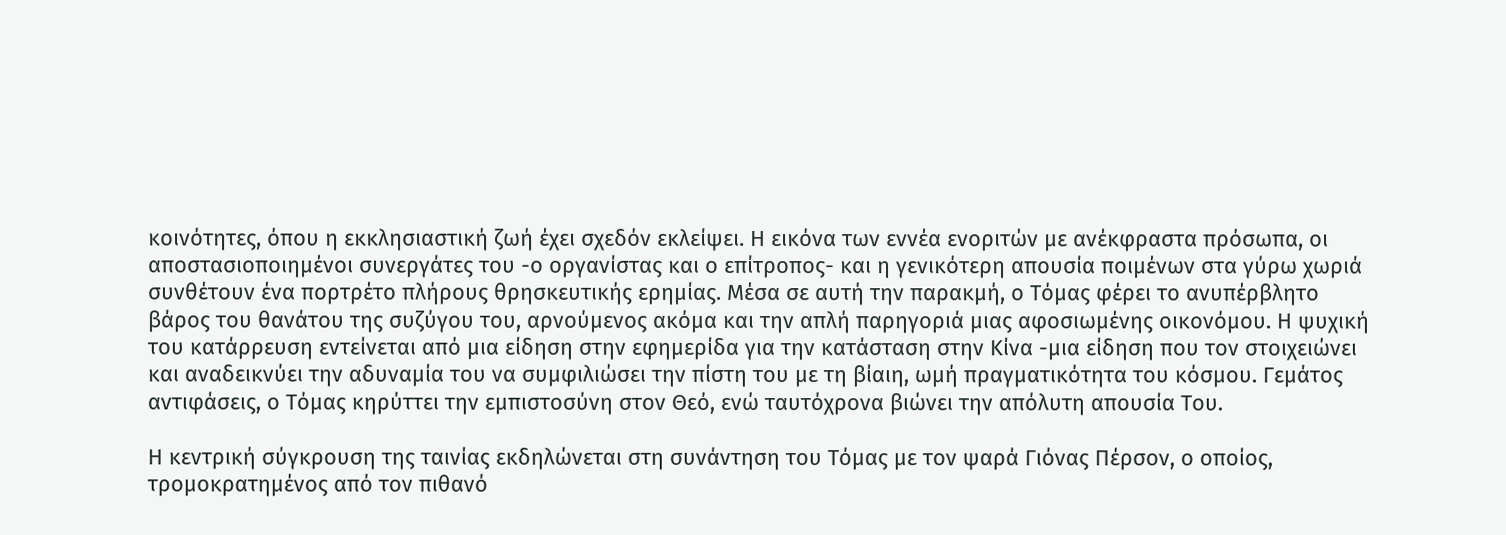κοινότητες, όπου η εκκλησιαστική ζωή έχει σχεδόν εκλείψει. Η εικόνα των εννέα ενοριτών με ανέκφραστα πρόσωπα, οι αποστασιοποιημένοι συνεργάτες του -ο οργανίστας και ο επίτροπος- και η γενικότερη απουσία ποιμένων στα γύρω χωριά συνθέτουν ένα πορτρέτο πλήρους θρησκευτικής ερημίας. Μέσα σε αυτή την παρακμή, ο Τόμας φέρει το ανυπέρβλητο βάρος του θανάτου της συζύγου του, αρνούμενος ακόμα και την απλή παρηγοριά μιας αφοσιωμένης οικονόμου. Η ψυχική του κατάρρευση εντείνεται από μια είδηση στην εφημερίδα για την κατάσταση στην Κίνα -μια είδηση που τον στοιχειώνει και αναδεικνύει την αδυναμία του να συμφιλιώσει την πίστη του με τη βίαιη, ωμή πραγματικότητα του κόσμου. Γεμάτος αντιφάσεις, ο Τόμας κηρύττει την εμπιστοσύνη στον Θεό, ενώ ταυτόχρονα βιώνει την απόλυτη απουσία Του.

Η κεντρική σύγκρουση της ταινίας εκδηλώνεται στη συνάντηση του Τόμας με τον ψαρά Γιόνας Πέρσον, ο οποίος, τρομοκρατημένος από τον πιθανό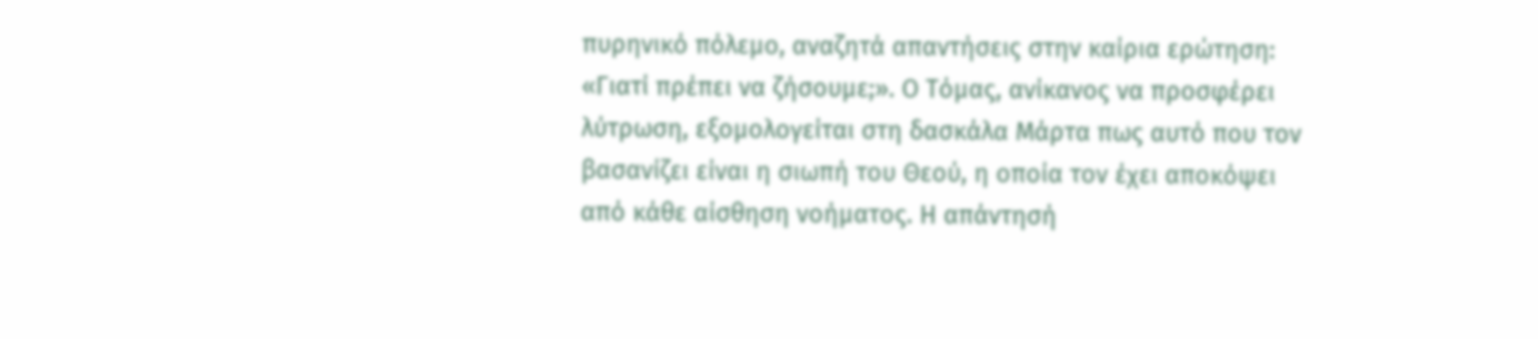πυρηνικό πόλεμο, αναζητά απαντήσεις στην καίρια ερώτηση: «Γιατί πρέπει να ζήσουμε;». Ο Τόμας, ανίκανος να προσφέρει λύτρωση, εξομολογείται στη δασκάλα Μάρτα πως αυτό που τον βασανίζει είναι η σιωπή του Θεού, η οποία τον έχει αποκόψει από κάθε αίσθηση νοήματος. Η απάντησή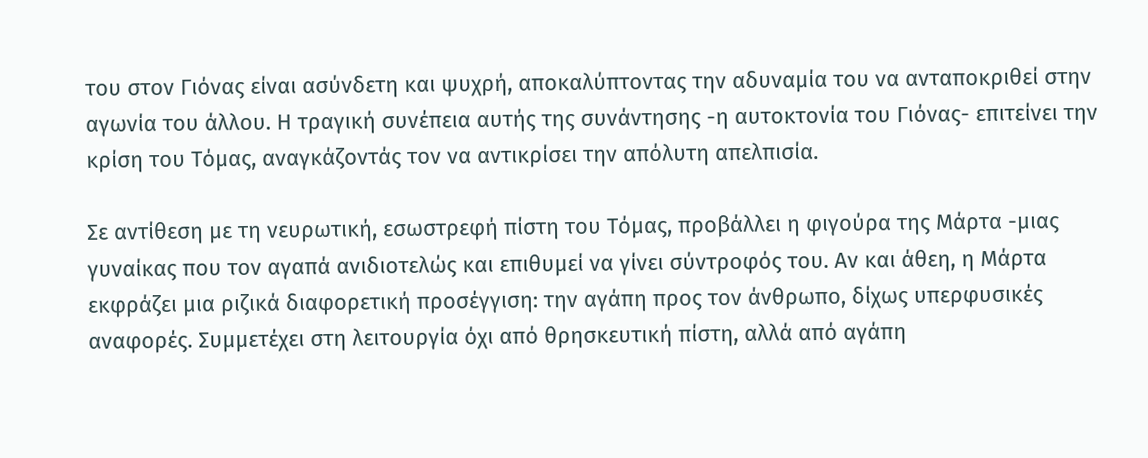του στον Γιόνας είναι ασύνδετη και ψυχρή, αποκαλύπτοντας την αδυναμία του να ανταποκριθεί στην αγωνία του άλλου. Η τραγική συνέπεια αυτής της συνάντησης -η αυτοκτονία του Γιόνας- επιτείνει την κρίση του Τόμας, αναγκάζοντάς τον να αντικρίσει την απόλυτη απελπισία.

Σε αντίθεση με τη νευρωτική, εσωστρεφή πίστη του Τόμας, προβάλλει η φιγούρα της Μάρτα -μιας γυναίκας που τον αγαπά ανιδιοτελώς και επιθυμεί να γίνει σύντροφός του. Αν και άθεη, η Μάρτα εκφράζει μια ριζικά διαφορετική προσέγγιση: την αγάπη προς τον άνθρωπο, δίχως υπερφυσικές αναφορές. Συμμετέχει στη λειτουργία όχι από θρησκευτική πίστη, αλλά από αγάπη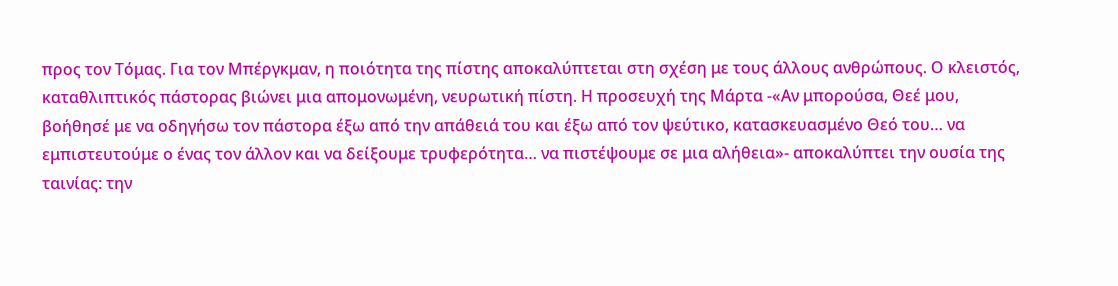προς τον Τόμας. Για τον Μπέργκμαν, η ποιότητα της πίστης αποκαλύπτεται στη σχέση με τους άλλους ανθρώπους. Ο κλειστός, καταθλιπτικός πάστορας βιώνει μια απομονωμένη, νευρωτική πίστη. Η προσευχή της Μάρτα -«Αν μπορούσα, Θεέ μου, βοήθησέ με να οδηγήσω τον πάστορα έξω από την απάθειά του και έξω από τον ψεύτικο, κατασκευασμένο Θεό του… να εμπιστευτούμε ο ένας τον άλλον και να δείξουμε τρυφερότητα… να πιστέψουμε σε μια αλήθεια»- αποκαλύπτει την ουσία της ταινίας: την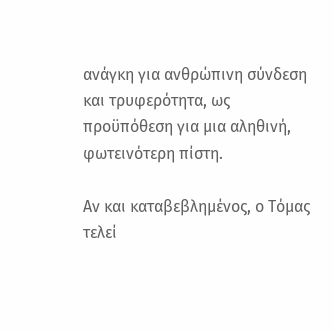ανάγκη για ανθρώπινη σύνδεση και τρυφερότητα, ως προϋπόθεση για μια αληθινή, φωτεινότερη πίστη.

Αν και καταβεβλημένος, ο Τόμας τελεί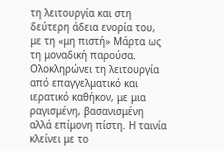τη λειτουργία και στη δεύτερη άδεια ενορία του, με τη «μη πιστή» Μάρτα ως τη μοναδική παρούσα. Ολοκληρώνει τη λειτουργία από επαγγελματικό και ιερατικό καθήκον, με μια ραγισμένη, βασανισμένη αλλά επίμονη πίστη. Η ταινία κλείνει με το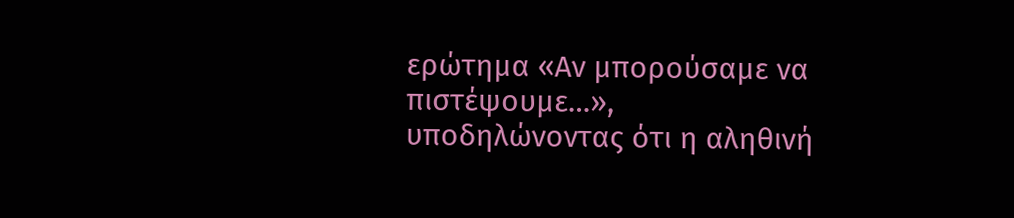ερώτημα «Αν μπορούσαμε να πιστέψουμε…», υποδηλώνοντας ότι η αληθινή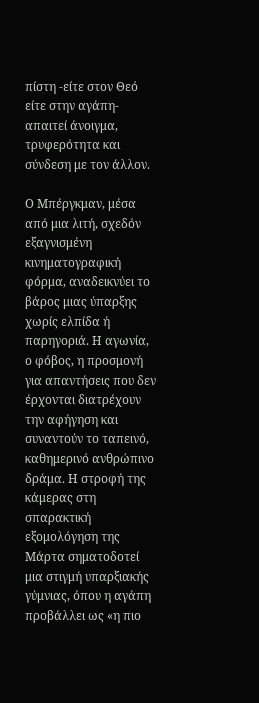πίστη -είτε στον Θεό είτε στην αγάπη- απαιτεί άνοιγμα, τρυφερότητα και σύνδεση με τον άλλον.

Ο Μπέργκμαν, μέσα από μια λιτή, σχεδόν εξαγνισμένη κινηματογραφική φόρμα, αναδεικνύει το βάρος μιας ύπαρξης χωρίς ελπίδα ή παρηγοριά. Η αγωνία, ο φόβος, η προσμονή για απαντήσεις που δεν έρχονται διατρέχουν την αφήγηση και συναντούν το ταπεινό, καθημερινό ανθρώπινο δράμα. Η στροφή της κάμερας στη σπαρακτική εξομολόγηση της Μάρτα σηματοδοτεί μια στιγμή υπαρξιακής γύμνιας, όπου η αγάπη προβάλλει ως «η πιο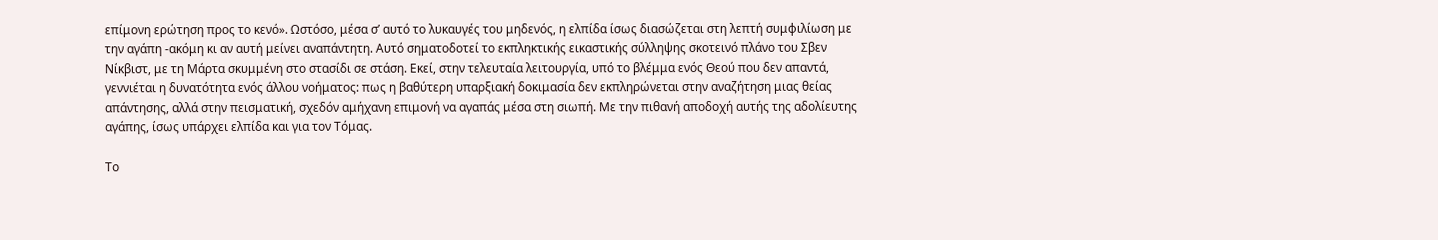επίμονη ερώτηση προς το κενό». Ωστόσο, μέσα σ’ αυτό το λυκαυγές του μηδενός, η ελπίδα ίσως διασώζεται στη λεπτή συμφιλίωση με την αγάπη -ακόμη κι αν αυτή μείνει αναπάντητη. Αυτό σηματοδοτεί το εκπληκτικής εικαστικής σύλληψης σκοτεινό πλάνο του Σβεν Νίκβιστ, με τη Μάρτα σκυμμένη στο στασίδι σε στάση. Εκεί, στην τελευταία λειτουργία, υπό το βλέμμα ενός Θεού που δεν απαντά, γεννιέται η δυνατότητα ενός άλλου νοήματος: πως η βαθύτερη υπαρξιακή δοκιμασία δεν εκπληρώνεται στην αναζήτηση μιας θείας απάντησης, αλλά στην πεισματική, σχεδόν αμήχανη επιμονή να αγαπάς μέσα στη σιωπή. Με την πιθανή αποδοχή αυτής της αδολίευτης αγάπης, ίσως υπάρχει ελπίδα και για τον Τόμας.

Το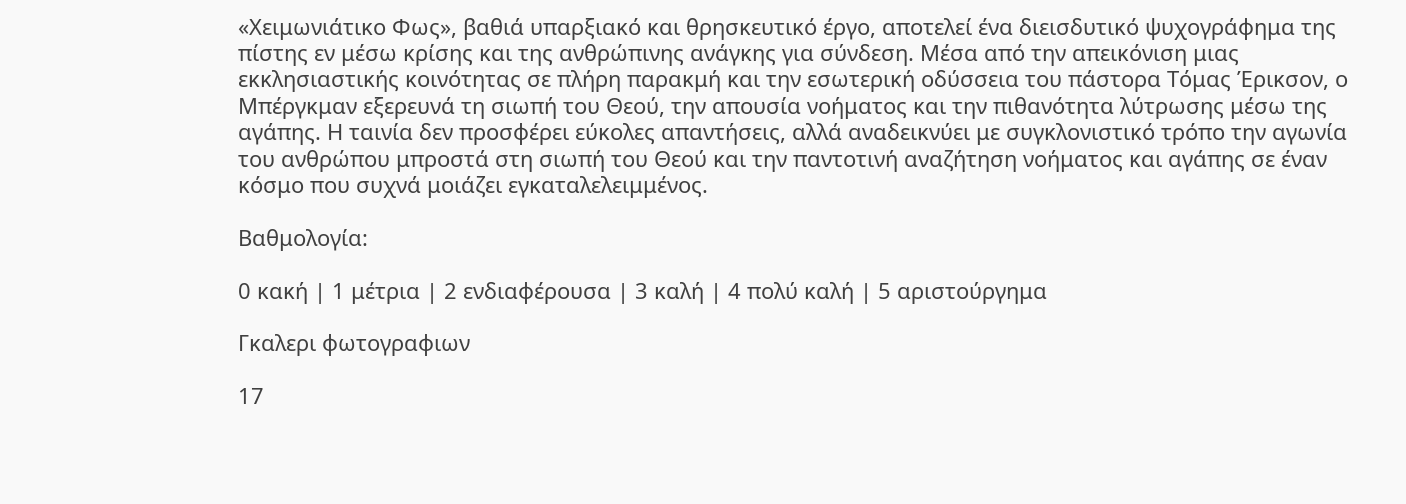«Χειμωνιάτικο Φως», βαθιά υπαρξιακό και θρησκευτικό έργο, αποτελεί ένα διεισδυτικό ψυχογράφημα της πίστης εν μέσω κρίσης και της ανθρώπινης ανάγκης για σύνδεση. Μέσα από την απεικόνιση μιας εκκλησιαστικής κοινότητας σε πλήρη παρακμή και την εσωτερική οδύσσεια του πάστορα Τόμας Έρικσον, ο Μπέργκμαν εξερευνά τη σιωπή του Θεού, την απουσία νοήματος και την πιθανότητα λύτρωσης μέσω της αγάπης. Η ταινία δεν προσφέρει εύκολες απαντήσεις, αλλά αναδεικνύει με συγκλονιστικό τρόπο την αγωνία του ανθρώπου μπροστά στη σιωπή του Θεού και την παντοτινή αναζήτηση νοήματος και αγάπης σε έναν κόσμο που συχνά μοιάζει εγκαταλελειμμένος.

Βαθμολογία:

0 κακή | 1 μέτρια | 2 ενδιαφέρουσα | 3 καλή | 4 πολύ καλή | 5 αριστούργημα

Γκαλερι φωτογραφιων

17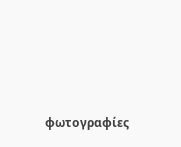φωτογραφίες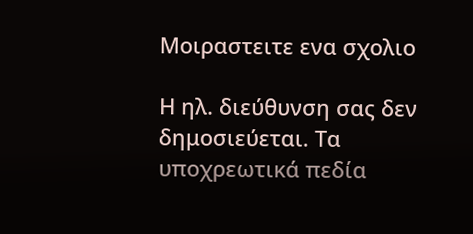Μοιραστειτε ενα σχολιο

Η ηλ. διεύθυνση σας δεν δημοσιεύεται. Τα υποχρεωτικά πεδία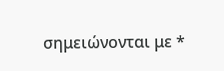σημειώνονται με *